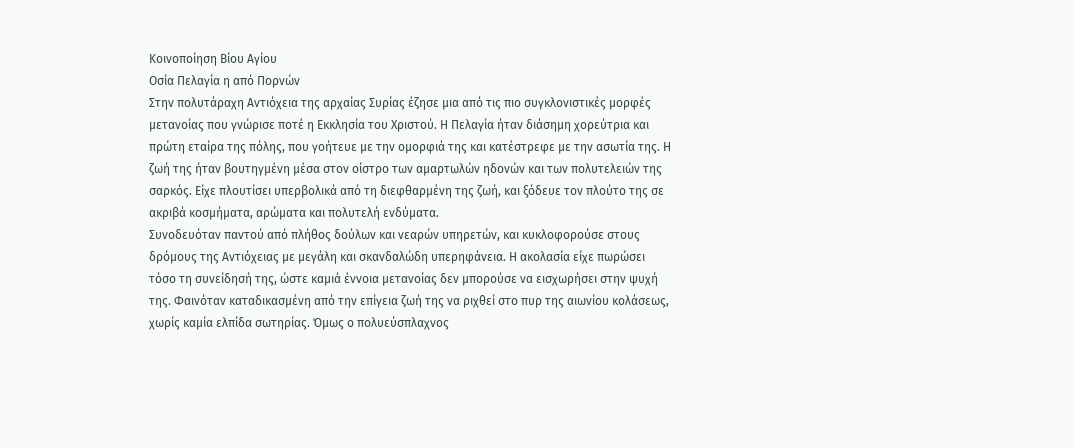Κοινοποίηση Βίου Αγίου
Οσία Πελαγία η από Πορνών
Στην πολυτάραχη Αντιόχεια της αρχαίας Συρίας έζησε μια από τις πιο συγκλονιστικές μορφές μετανοίας που γνώρισε ποτέ η Εκκλησία του Χριστού. Η Πελαγία ήταν διάσημη χορεύτρια και πρώτη εταίρα της πόλης, που γοήτευε με την ομορφιά της και κατέστρεφε με την ασωτία της. Η ζωή της ήταν βουτηγμένη μέσα στον οίστρο των αμαρτωλών ηδονών και των πολυτελειών της σαρκός. Είχε πλουτίσει υπερβολικά από τη διεφθαρμένη της ζωή, και ξόδευε τον πλούτο της σε ακριβά κοσμήματα, αρώματα και πολυτελή ενδύματα.
Συνοδευόταν παντού από πλήθος δούλων και νεαρών υπηρετών, και κυκλοφορούσε στους δρόμους της Αντιόχειας με μεγάλη και σκανδαλώδη υπερηφάνεια. Η ακολασία είχε πωρώσει τόσο τη συνείδησή της, ώστε καμιά έννοια μετανοίας δεν μπορούσε να εισχωρήσει στην ψυχή της. Φαινόταν καταδικασμένη από την επίγεια ζωή της να ριχθεί στο πυρ της αιωνίου κολάσεως, χωρίς καμία ελπίδα σωτηρίας. Όμως ο πολυεύσπλαχνος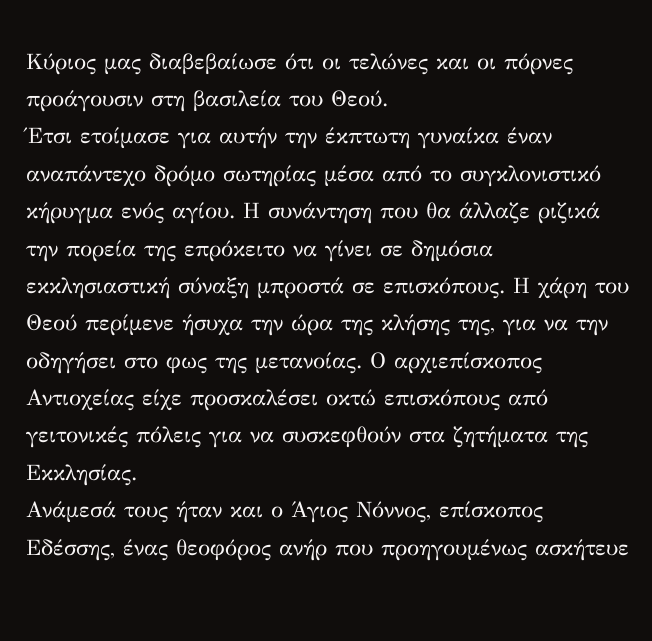Κύριος μας διαβεβαίωσε ότι οι τελώνες και οι πόρνες προάγουσιν στη βασιλεία του Θεού.
Έτσι ετοίμασε για αυτήν την έκπτωτη γυναίκα έναν αναπάντεχο δρόμο σωτηρίας μέσα από το συγκλονιστικό κήρυγμα ενός αγίου. Η συνάντηση που θα άλλαζε ριζικά την πορεία της επρόκειτο να γίνει σε δημόσια εκκλησιαστική σύναξη μπροστά σε επισκόπους. Η χάρη του Θεού περίμενε ήσυχα την ώρα της κλήσης της, για να την οδηγήσει στο φως της μετανοίας. Ο αρχιεπίσκοπος Αντιοχείας είχε προσκαλέσει οκτώ επισκόπους από γειτονικές πόλεις για να συσκεφθούν στα ζητήματα της Εκκλησίας.
Ανάμεσά τους ήταν και ο Άγιος Νόννος, επίσκοπος Εδέσσης, ένας θεοφόρος ανήρ που προηγουμένως ασκήτευε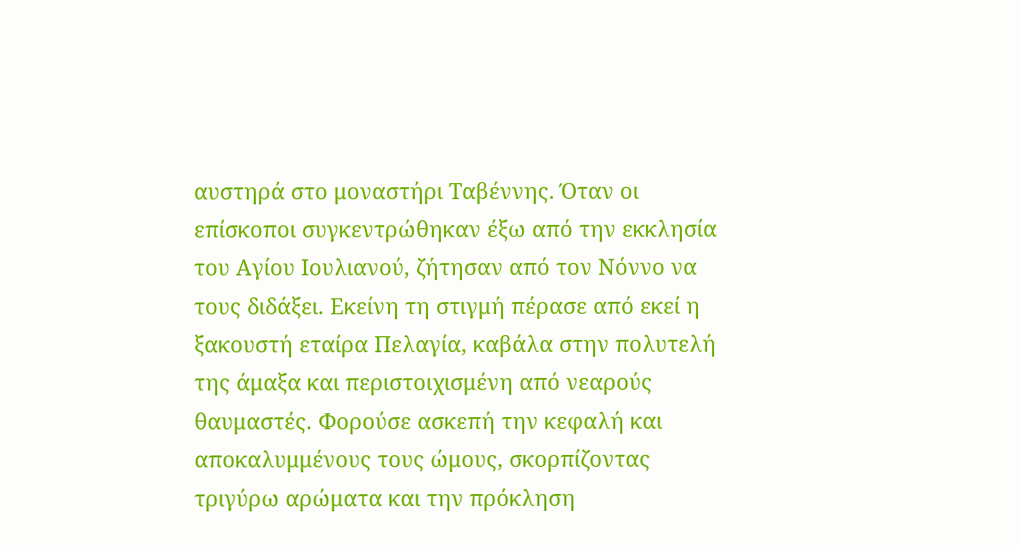αυστηρά στο μοναστήρι Ταβέννης. Όταν οι επίσκοποι συγκεντρώθηκαν έξω από την εκκλησία του Αγίου Ιουλιανού, ζήτησαν από τον Νόννο να τους διδάξει. Εκείνη τη στιγμή πέρασε από εκεί η ξακουστή εταίρα Πελαγία, καβάλα στην πολυτελή της άμαξα και περιστοιχισμένη από νεαρούς θαυμαστές. Φορούσε ασκεπή την κεφαλή και αποκαλυμμένους τους ώμους, σκορπίζοντας τριγύρω αρώματα και την πρόκληση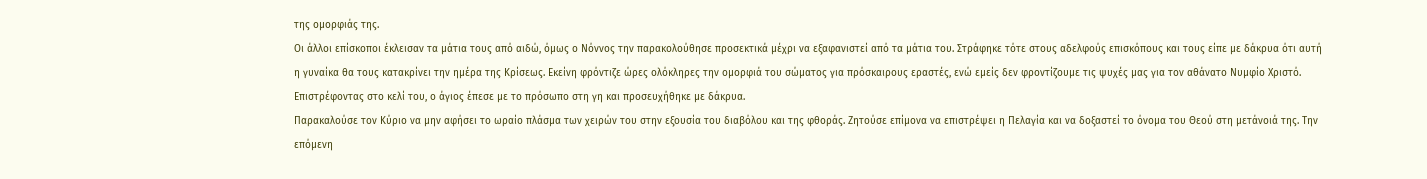της ομορφιάς της.
Οι άλλοι επίσκοποι έκλεισαν τα μάτια τους από αιδώ, όμως ο Νόννος την παρακολούθησε προσεκτικά μέχρι να εξαφανιστεί από τα μάτια του. Στράφηκε τότε στους αδελφούς επισκόπους και τους είπε με δάκρυα ότι αυτή η γυναίκα θα τους κατακρίνει την ημέρα της Κρίσεως. Εκείνη φρόντιζε ώρες ολόκληρες την ομορφιά του σώματος για πρόσκαιρους εραστές, ενώ εμείς δεν φροντίζουμε τις ψυχές μας για τον αθάνατο Νυμφίο Χριστό. Επιστρέφοντας στο κελί του, ο άγιος έπεσε με το πρόσωπο στη γη και προσευχήθηκε με δάκρυα.
Παρακαλούσε τον Κύριο να μην αφήσει το ωραίο πλάσμα των χειρών του στην εξουσία του διαβόλου και της φθοράς. Ζητούσε επίμονα να επιστρέψει η Πελαγία και να δοξαστεί το όνομα του Θεού στη μετάνοιά της. Την επόμενη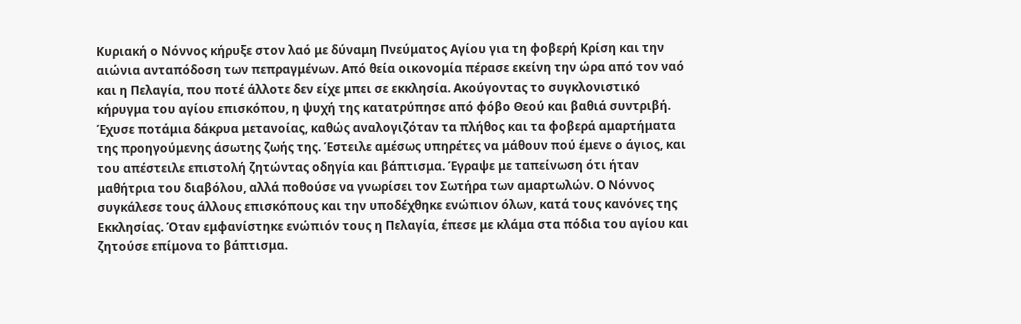Κυριακή ο Νόννος κήρυξε στον λαό με δύναμη Πνεύματος Αγίου για τη φοβερή Κρίση και την αιώνια ανταπόδοση των πεπραγμένων. Από θεία οικονομία πέρασε εκείνη την ώρα από τον ναό και η Πελαγία, που ποτέ άλλοτε δεν είχε μπει σε εκκλησία. Ακούγοντας το συγκλονιστικό κήρυγμα του αγίου επισκόπου, η ψυχή της κατατρύπησε από φόβο Θεού και βαθιά συντριβή.
Έχυσε ποτάμια δάκρυα μετανοίας, καθώς αναλογιζόταν τα πλήθος και τα φοβερά αμαρτήματα της προηγούμενης άσωτης ζωής της. Έστειλε αμέσως υπηρέτες να μάθουν πού έμενε ο άγιος, και του απέστειλε επιστολή ζητώντας οδηγία και βάπτισμα. Έγραψε με ταπείνωση ότι ήταν μαθήτρια του διαβόλου, αλλά ποθούσε να γνωρίσει τον Σωτήρα των αμαρτωλών. Ο Νόννος συγκάλεσε τους άλλους επισκόπους και την υποδέχθηκε ενώπιον όλων, κατά τους κανόνες της Εκκλησίας. Όταν εμφανίστηκε ενώπιόν τους η Πελαγία, έπεσε με κλάμα στα πόδια του αγίου και ζητούσε επίμονα το βάπτισμα.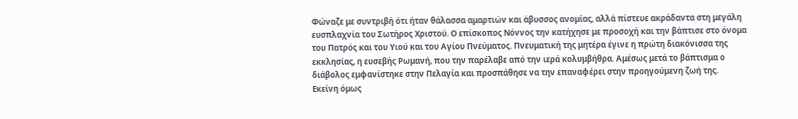Φώναζε με συντριβή ότι ήταν θάλασσα αμαρτιών και άβυσσος ανομίας, αλλά πίστευε ακράδαντα στη μεγάλη ευσπλαχνία του Σωτήρος Χριστού. Ο επίσκοπος Νόννος την κατήχησε με προσοχή και την βάπτισε στο όνομα του Πατρός και του Υιού και του Αγίου Πνεύματος. Πνευματική της μητέρα έγινε η πρώτη διακόνισσα της εκκλησίας, η ευσεβής Ρωμανή, που την παρέλαβε από την ιερά κολυμβήθρα. Αμέσως μετά το βάπτισμα ο διάβολος εμφανίστηκε στην Πελαγία και προσπάθησε να την επαναφέρει στην προηγούμενη ζωή της.
Εκείνη όμως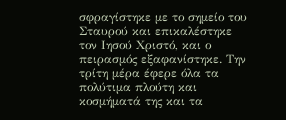σφραγίστηκε με το σημείο του Σταυρού και επικαλέστηκε τον Ιησού Χριστό, και ο πειρασμός εξαφανίστηκε. Την τρίτη μέρα έφερε όλα τα πολύτιμα πλούτη και κοσμήματά της και τα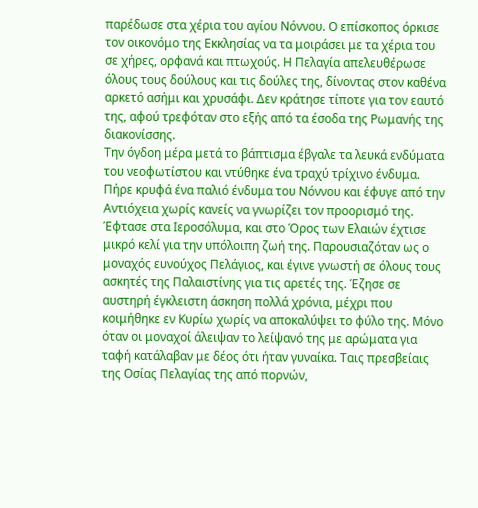παρέδωσε στα χέρια του αγίου Νόννου. Ο επίσκοπος όρκισε τον οικονόμο της Εκκλησίας να τα μοιράσει με τα χέρια του σε χήρες, ορφανά και πτωχούς. Η Πελαγία απελευθέρωσε όλους τους δούλους και τις δούλες της, δίνοντας στον καθένα αρκετό ασήμι και χρυσάφι. Δεν κράτησε τίποτε για τον εαυτό της, αφού τρεφόταν στο εξής από τα έσοδα της Ρωμανής της διακονίσσης.
Την όγδοη μέρα μετά το βάπτισμα έβγαλε τα λευκά ενδύματα του νεοφωτίστου και ντύθηκε ένα τραχύ τρίχινο ένδυμα. Πήρε κρυφά ένα παλιό ένδυμα του Νόννου και έφυγε από την Αντιόχεια χωρίς κανείς να γνωρίζει τον προορισμό της. Έφτασε στα Ιεροσόλυμα, και στο Όρος των Ελαιών έχτισε μικρό κελί για την υπόλοιπη ζωή της. Παρουσιαζόταν ως ο μοναχός ευνούχος Πελάγιος, και έγινε γνωστή σε όλους τους ασκητές της Παλαιστίνης για τις αρετές της. Έζησε σε αυστηρή έγκλειστη άσκηση πολλά χρόνια, μέχρι που κοιμήθηκε εν Κυρίω χωρίς να αποκαλύψει το φύλο της. Μόνο όταν οι μοναχοί άλειψαν το λείψανό της με αρώματα για ταφή κατάλαβαν με δέος ότι ήταν γυναίκα. Ταις πρεσβείαις της Οσίας Πελαγίας της από πορνών,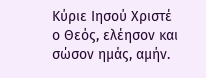Κύριε Ιησού Χριστέ ο Θεός, ελέησον και σώσον ημάς, αμήν.